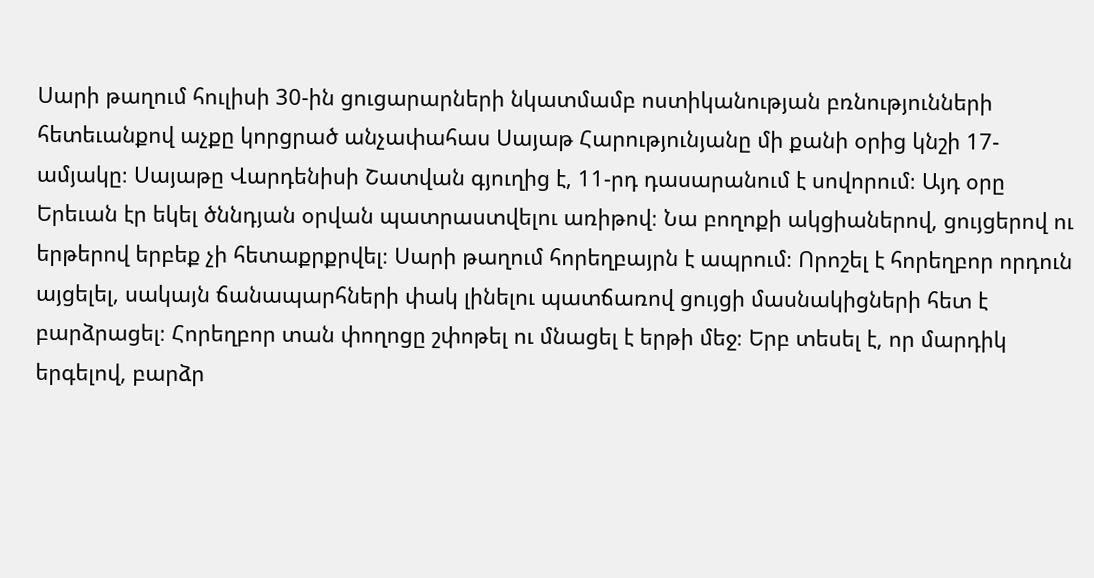Սարի թաղում հուլիսի 30-ին ցուցարարների նկատմամբ ոստիկանության բռնությունների հետեւանքով աչքը կորցրած անչափահաս Սայաթ Հարությունյանը մի քանի օրից կնշի 17-ամյակը։ Սայաթը Վարդենիսի Շատվան գյուղից է, 11-րդ դասարանում է սովորում։ Այդ օրը Երեւան էր եկել ծննդյան օրվան պատրաստվելու առիթով։ Նա բողոքի ակցիաներով, ցույցերով ու երթերով երբեք չի հետաքրքրվել։ Սարի թաղում հորեղբայրն է ապրում։ Որոշել է հորեղբոր որդուն այցելել, սակայն ճանապարհների փակ լինելու պատճառով ցույցի մասնակիցների հետ է բարձրացել։ Հորեղբոր տան փողոցը շփոթել ու մնացել է երթի մեջ։ Երբ տեսել է, որ մարդիկ երգելով, բարձր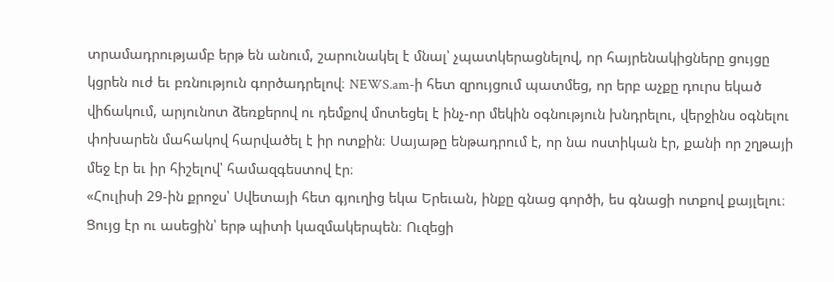տրամադրությամբ երթ են անում, շարունակել է մնալ՝ չպատկերացնելով, որ հայրենակիցները ցույցը կցրեն ուժ եւ բռնություն գործադրելով։ NEWS.am-ի հետ զրույցում պատմեց, որ երբ աչքը դուրս եկած վիճակում, արյունոտ ձեռքերով ու դեմքով մոտեցել է ինչ-որ մեկին օգնություն խնդրելու, վերջինս օգնելու փոխարեն մահակով հարվածել է իր ոտքին։ Սայաթը ենթադրում է, որ նա ոստիկան էր, քանի որ շղթայի մեջ էր եւ իր հիշելով՝ համազգեստով էր։
«Հուլիսի 29-ին քրոջս՝ Սվետայի հետ գյուղից եկա Երեւան, ինքը գնաց գործի, ես գնացի ոտքով քայլելու։ Ցույց էր ու ասեցին՝ երթ պիտի կազմակերպեն։ Ուզեցի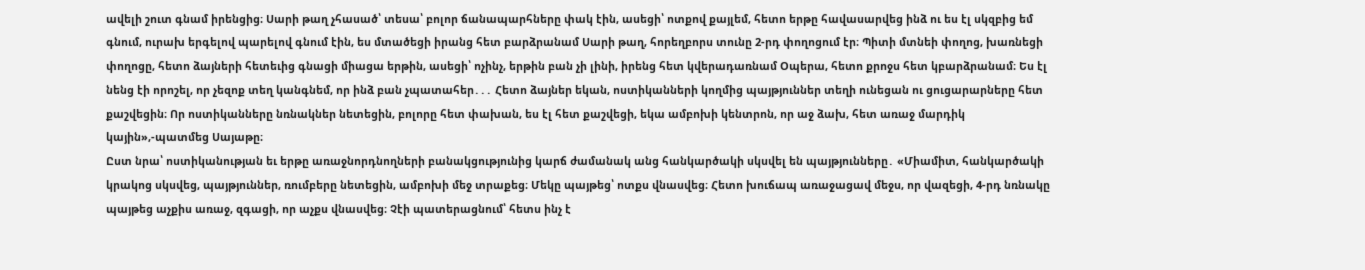ավելի շուտ գնամ իրենցից։ Սարի թաղ չհասած՝ տեսա՝ բոլոր ճանապարհները փակ էին, ասեցի՝ ոտքով քայլեմ, հետո երթը հավասարվեց ինձ ու ես էլ սկզբից եմ գնում, ուրախ երգելով պարելով գնում էին, ես մտածեցի իրանց հետ բարձրանամ Սարի թաղ, հորեղբորս տունը 2-րդ փողոցում էր։ Պիտի մտնեի փողոց, խառնեցի փողոցը, հետո ձայների հետեւից գնացի միացա երթին, ասեցի՝ ոչինչ, երթին բան չի լինի, իրենց հետ կվերադառնամ Օպերա, հետո քրոջս հետ կբարձրանամ։ Ես էլ նենց էի որոշել, որ չեզոք տեղ կանգնեմ, որ ինձ բան չպատահեր․․․ Հետո ձայներ եկան, ոստիկանների կողմից պայթյուններ տեղի ունեցան ու ցուցարարները հետ քաշվեցին։ Որ ոստիկանները նռնակներ նետեցին, բոլորը հետ փախան, ես էլ հետ քաշվեցի, եկա ամբոխի կենտրոն, որ աջ ձախ, հետ առաջ մարդիկ կային»,-պատմեց Սայաթը։
Ըստ նրա՝ ոստիկանության եւ երթը առաջնորդնողների բանակցությունից կարճ ժամանակ անց հանկարծակի սկսվել են պայթյունները․ «Միամիտ, հանկարծակի կրակոց սկսվեց, պայթյուններ, ռումբերը նետեցին, ամբոխի մեջ տրաքեց։ Մեկը պայթեց՝ ոտքս վնասվեց։ Հետո խուճապ առաջացավ մեջս, որ վազեցի, 4-րդ նռնակը պայթեց աչքիս առաջ, զգացի, որ աչքս վնասվեց։ Չէի պատերացնում՝ հետս ինչ է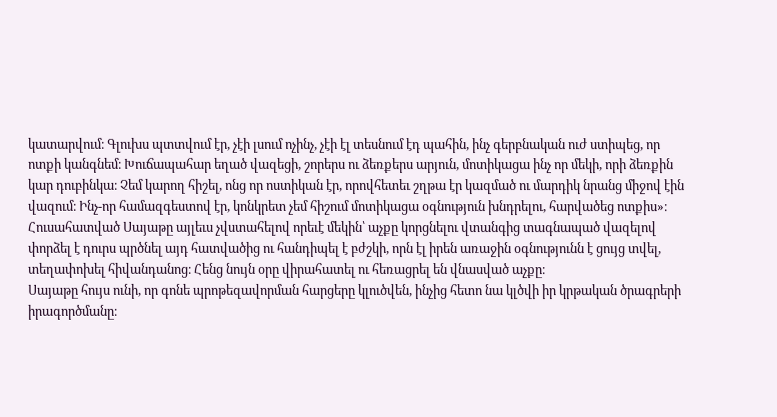կատարվում։ Գլուխս պտտվում էր, չէի լսում ոչինչ, չէի էլ տեսնում էդ պահին, ինչ գերբնական ուժ ստիպեց, որ ոտքի կանգնեմ։ Խուճապահար եղած վազեցի, շորերս ու ձեռքերս արյուն, մոտիկացա ինչ որ մեկի, որի ձեռքին կար դուբինկա։ Չեմ կարող հիշել, ոնց որ ոստիկան էր, որովհետեւ շղթա էր կազմած ու մարդիկ նրանց միջով էին վազում։ Ինչ-որ համազգեստով էր, կոնկրետ չեմ հիշում մոտիկացա օգնություն խնդրելու, հարվածեց ոտքիս»։
Հուսահատված Սայաթը այլեւս չվստահելով որեւէ մեկին՝ աչքը կորցնելու վտանգից տագնապած վազելով փորձել է դուրս պրծնել այդ հատվածից ու հանդիպել է բժշկի, որն էլ իրեն առաջին օգնությունն է ցույց տվել, տեղափոխել հիվանդանոց։ Հենց նույն օրը վիրահատել ու հեռացրել են վնասված աչքը։
Սայաթը հույս ունի, որ գոնե պրոթեզավորման հարցերը կլուծվեն, ինչից հետո նա կլծվի իր կրթական ծրագրերի իրագործմանը։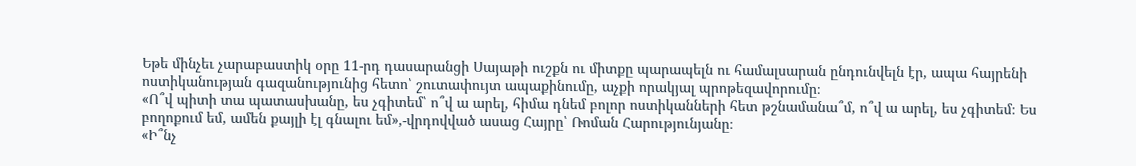Եթե մինչեւ չարաբաստիկ օրը 11-րդ դասարանցի Սայաթի ուշքն ու միտքը պարապելն ու համալսարան ընդունվելն էր, ապա հայրենի ոստիկանության գազանությունից հետո՝ շուտափույտ ապաքինումը, աչքի որակյալ պրոթեզավորումը։
«Ո՞վ պիտի տա պատասխանը, ես չգիտեմ՝ ո՞վ ա արել, հիմա դնեմ բոլոր ոստիկանների հետ թշնամանա՞մ, ո՞վ ա արել, ես չգիտեմ։ Ես բողոքում եմ, ամեն քայլի էլ գնալու եմ»,-վրդովված ասաց Հայրը՝ Ռոման Հարությունյանը։
«Ի՞նչ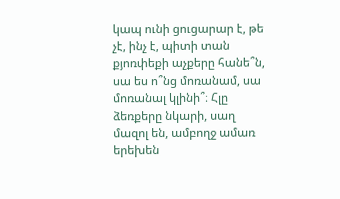կապ ունի ցուցարար է, թե չէ, ինչ է, պիտի տան քյոռփեքի աչքերը հանե՞ն, սա ես ո՞նց մոռանամ, սա մոռանալ կլինի՞։ Հլը ձեռքերը նկարի, սաղ մազոլ են, ամբողջ ամառ երեխեն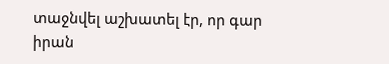տաջնվել աշխատել էր, որ գար իրան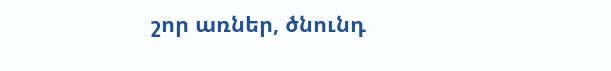շոր առներ, ծնունդ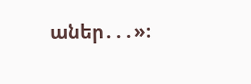աներ․․․»։